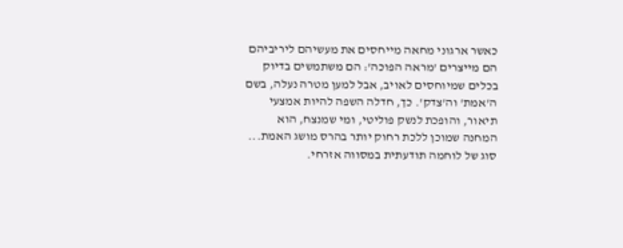כאשר ארגוני מחאה מייחסים את מעשיהם ליריביהם הם מייצרים 'מראה הפוכה': הם משתמשים בדיוק בכלים שמיוחסים לאויב, אבל למען מטרה נעלה, בשם ה'אמת' וה'צדק'. כך, חדלה השפה להיות אמצעי תיאור, והופכת לנשק פוליטי, ומי שמנצח, הוא המחנה שמוכן ללכת רחוק יותר בהרס מושג האמת... סוג של לוחמה תודעתית במסווה אזרחי.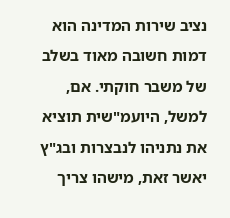נציב שירות המדינה הוא דמות חשובה מאוד בשלב של משבר חוקתי. אם, למשל, היועמ"שית תוציא את נתניהו לנבצרות ובג"ץ יאשר זאת, מישהו צריך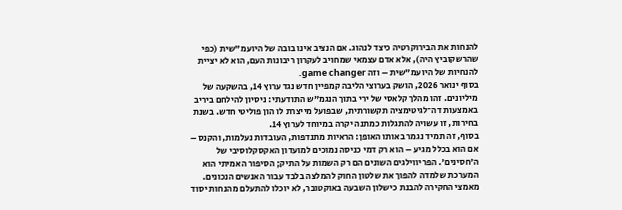להנחות את הבירוקרטיה כיצד לנהוג. אם הנציב אינו בובה של היועמ"שית (כפי שהרשקוביץ היה), אלא אדם עצמאי שמחויב לעקרון ריבונות העם, הוא לא יציית להנחיות של היועמ"שית – וזה game changer.
בסוף ינואר 2026, הושק בערוצי הליבה קמפיין חדש נגד ערוץ 14, בהשקעה של מיליונים. זהו מהלך קלאסי של ירי בתוך הנגמ"ש התודעתי: ניסיון להילחם ביריב באמצעות דה־לגיטימציה תקשורתית, שבפועל מייצרת לו הון פוליטי חדש. בשנת בחירות, זו עשויה להתגלות כמתנה יקרה במיוחד לערוץ 14.
בסוף, זה תמיד נגמר באותו האופן: הראיות מתנדפות, העובדות נעלמות, והקנס – אם הוא בכלל מגיע – הוא רק דמי כניסה נמוכים למועדון האקסקלוסיבי של ה'חסינים'. הפריווילגים השונים הם רק השמות על התיק; הסיפור האמיתי הוא המערכת שלמדה להפוך את שלטון החוק להמלצה בלבד עבור האנשים הנכונים.
מאמצי החקירה להבנת כישלון השבעה באוקטובר, לא יוכלו להתעלם מהנחות יסוד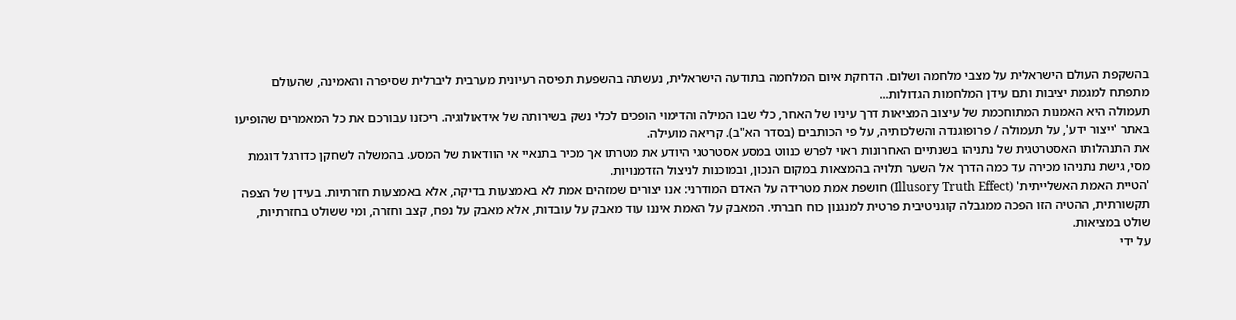בהשקפת העולם הישראלית על מצבי מלחמה ושלום. הדחקת איום המלחמה בתודעה הישראלית, נעשתה בהשפעת תפיסה רעיונית מערבית ליברלית שסיפרה והאמינה, שהעולם מתפתח למגמת יציבות ותם עידן המלחמות הגדולות...
תעמולה היא האמנות המתוחכמת של עיצוב המציאות דרך עיניו של האחר, כלי שבו המילה והדימוי הופכים לכלי נשק בשירותה של אידאולוגיה. ריכזנו עבורכם את כל המאמרים שהופיעו באתר 'ייצור ידע', על תעמולה / פרופוגנדה והשלכותיה, על פי הכותבים (בסדר הא"ב). קריאה מועילה.
את התנהלותו האסטרטגית של נתניהו בשנתיים האחרונות ראוי לפרש כנווט במסע אסטרטגי היודע את מטרתו אך מכיר בתנאיי אי הוודאות של המסע. בהמשלה לשחקן כדורגל דוגמת מסי, גישת נתניהו מכירה עד כמה הדרך אל השער תלויה בהמצאות במקום הנכון, ובמוכנות לניצול הזדמנויות.
'הטיית האמת האשלייתית' (Illusory Truth Effect) חושפת אמת מטרידה על האדם המודרני: אנו יצורים שמזהים אמת לא באמצעות בדיקה, אלא באמצעות חזרתיות. בעידן של הצפה תקשורתית, ההטיה הזו הפכה ממגבלה קוגניטיבית פרטית למנגנון כוח חברתי. המאבק על האמת איננו עוד מאבק על עובדות, אלא מאבק על נפח, קצב וחזרה, ומי ששולט בחזרתיות, שולט במציאות.
על ידי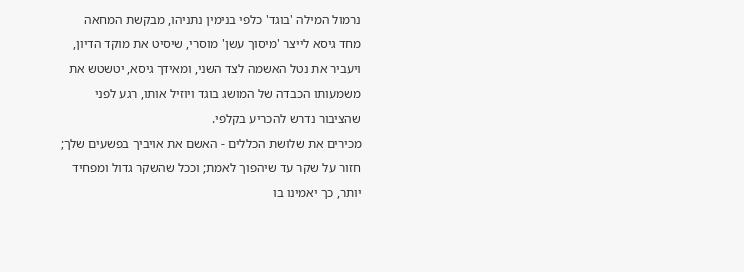נרמול המילה 'בוגד' כלפי בנימין נתניהו, מבקשת המחאה מחד גיסא לייצר 'מיסוך עשן' מוסרי, שיסיט את מוקד הדיון, ויעביר את נטל האשמה לצד השני, ומאידך גיסא, יטשטש את משמעותו הכבדה של המושג בוגד ויוזיל אותו, רגע לפני שהציבור נדרש להכריע בקלפי.
מכירים את שלושת הכללים - האשם את אויביך בפשעים שלך; חזור על שקר עד שיהפוך לאמת; וככל שהשקר גדול ומפחיד יותר, כך יאמינו בו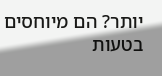יותר? הם מיוחסים בטעות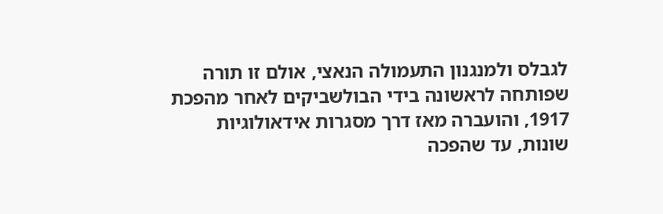לגבלס ולמנגנון התעמולה הנאצי, אולם זו תורה שפותחה לראשונה בידי הבולשביקים לאחר מהפכת 1917, והועברה מאז דרך מסגרות אידאולוגיות שונות, עד שהפכה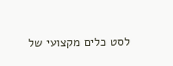לסט כלים מקצועי של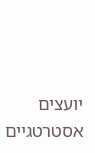יועצים אסטרטגיים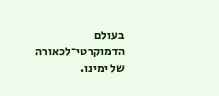בעולם הדמוקרטי־לכאורה של ימינו.